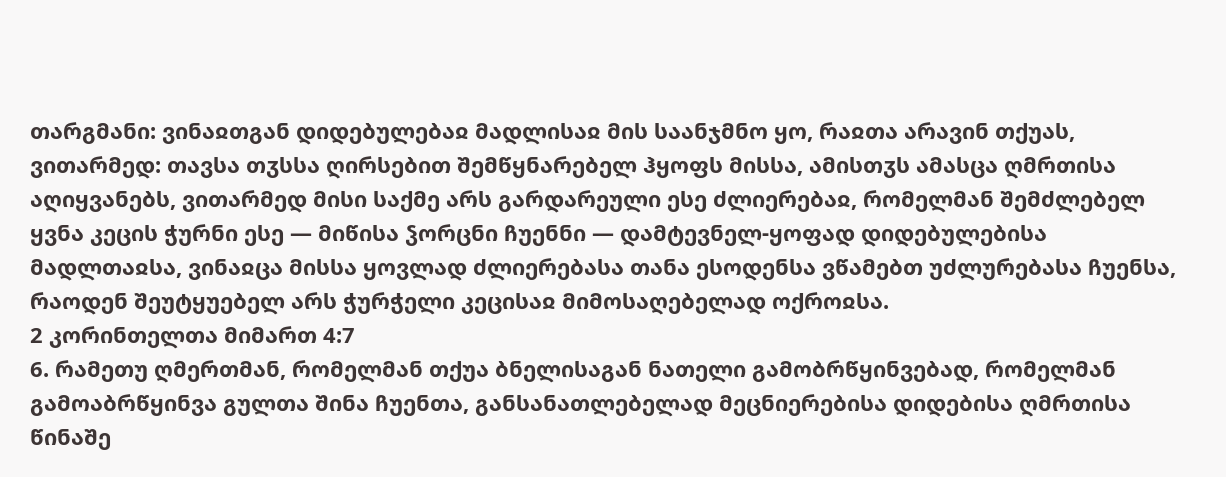თარგმანი: ვინაჲთგან დიდებულებაჲ მადლისაჲ მის საანჯმნო ყო, რაჲთა არავინ თქუას, ვითარმედ: თავსა თჳსსა ღირსებით შემწყნარებელ ჰყოფს მისსა, ამისთჳს ამასცა ღმრთისა აღიყვანებს, ვითარმედ მისი საქმე არს გარდარეული ესე ძლიერებაჲ, რომელმან შემძლებელ ყვნა კეცის ჭურნი ესე — მიწისა ჴორცნი ჩუენნი — დამტევნელ-ყოფად დიდებულებისა მადლთაჲსა, ვინაჲცა მისსა ყოვლად ძლიერებასა თანა ესოდენსა ვწამებთ უძლურებასა ჩუენსა, რაოდენ შეუტყუებელ არს ჭურჭელი კეცისაჲ მიმოსაღებელად ოქროჲსა.
2 კორინთელთა მიმართ 4:7
6. რამეთუ ღმერთმან, რომელმან თქუა ბნელისაგან ნათელი გამობრწყინვებად, რომელმან გამოაბრწყინვა გულთა შინა ჩუენთა, განსანათლებელად მეცნიერებისა დიდებისა ღმრთისა წინაშე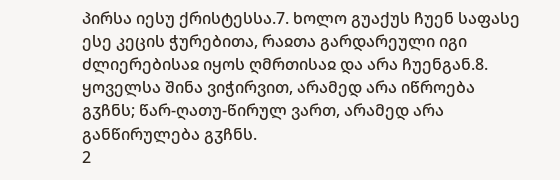პირსა იესუ ქრისტესსა.7. ხოლო გუაქუს ჩუენ საფასე ესე კეცის ჭურებითა, რაჲთა გარდარეული იგი ძლიერებისაჲ იყოს ღმრთისაჲ და არა ჩუენგან.8. ყოველსა შინა ვიჭირვით, არამედ არა იწროება გჳჩნს; წარ-ღათუ-წირულ ვართ, არამედ არა განწირულება გჳჩნს.
2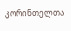კორინთელთა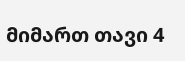მიმართ თავი 4